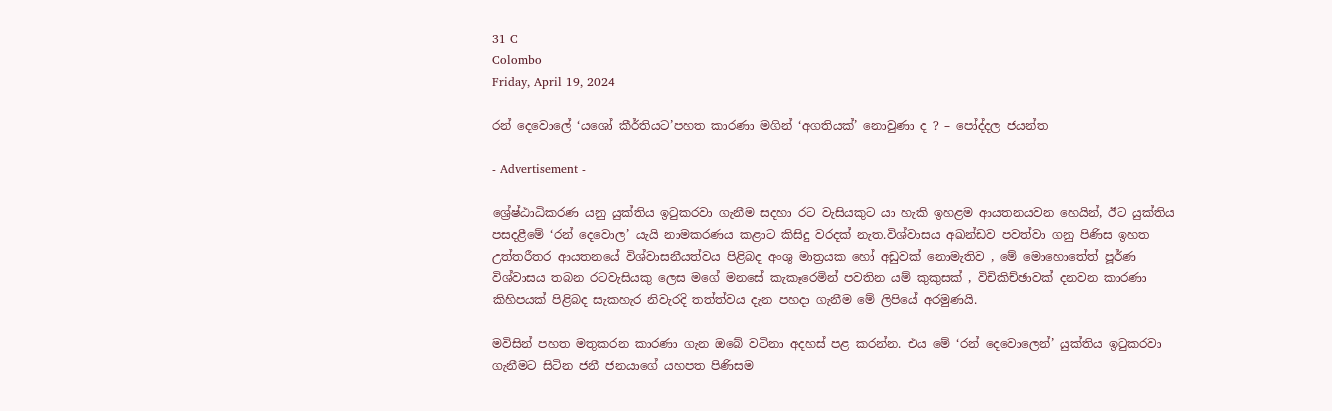31 C
Colombo
Friday, April 19, 2024

රන් දෙවොලේ ‘යශෝ කීර්තියට’පහත කාරණා මගින් ‘අගතියක්’ නොවුණා ද ? – පෝද්දල ජයන්ත

- Advertisement -

ශ්‍රේෂ්ඨාධිකරණ යනු යුක්තිය ඉටුකරවා ගැනීම සදහා රට වැසියකුට යා හැකි ඉහළම ආයතනයවන හෙයින්, ඊට යුක්තිය පසදළීමේ ‘රන් දෙවොල’ යැයි නාමකරණය කළාට කිසිදු වරදක් නැත.විශ්වාසය අඛන්ඩව පවත්වා ගනු පිණිස ඉහත උත්තරීතර ආයතනයේ විශ්වාසනීයත්වය පිළිබද අංශු මාත්‍රයක හෝ අඩුවක් නොමැතිව , මේ මොහොතේත් පූර්ණ විශ්වාසය තබන රටවැසියකු ලෙස මගේ මනසේ කැකෑරෙමින් පවතින යම් කුකුසක් , විචිකිච්ඡාවක් දනවන කාරණා කිහිපයක් පිළිබද සැකහැර නිවැරදි තත්ත්වය දැන පහදා ගැනීම මේ ලිපියේ අරමුණයි.

මවිසින් පහත මතුකරන කාරණා ගැන ඔබේ වටිනා අදහස් පළ කරන්න. එය මේ ‘රන් දෙවොලෙන්’ යුක්තිය ඉටුකරවා ගැනීමට සිටින ජනී ජනයාගේ යහපත පිණිසම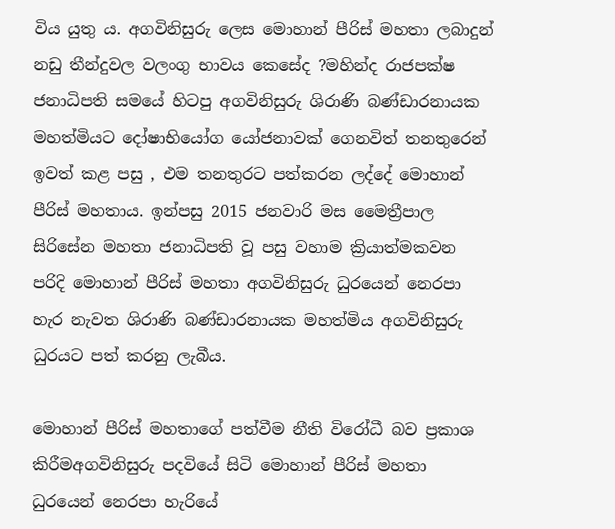විය යුතු ය. අගවිනිසුරු ලෙස මොහාන් පීරිස් මහතා ලබාදුන් නඩු තීන්දුවල වලංගු භාවය කෙසේද ?මහින්ද රාජපක්ෂ ජනාධිපති සමයේ හිටපු අගවිනිසුරු ශිරාණි බණ්ඩාරනායක මහත්මියට දෝෂාභියෝග යෝජනාවක් ගෙනවිත් තනතුරෙන් ඉවත් කළ පසු , එම තනතුරට පත්කරන ලද්දේ මොහාන් පීරිස් මහතාය. ඉන්පසු 2015 ජනවාරි මස මෛත්‍රීපාල සිරිසේන මහතා ජනාධිපති වූ පසු වහාම ක්‍රියාත්මකවන පරිදි මොහාන් පීරිස් මහතා අගවිනිසුරු ධුරයෙන් නෙරපා හැර නැවත ශිරාණි බණ්ඩාරනායක මහත්මිය අගවිනිසුරු ධුරයට පත් කරනු ලැබීය.

මොහාන් පීරිස් මහතාගේ පත්වීම නීති විරෝධී බව ප්‍රකාශ කිරීමඅගවිනිසුරු පදවියේ සිටි මොහාන් පීරිස් මහතා ධුරයෙන් නෙරපා හැරියේ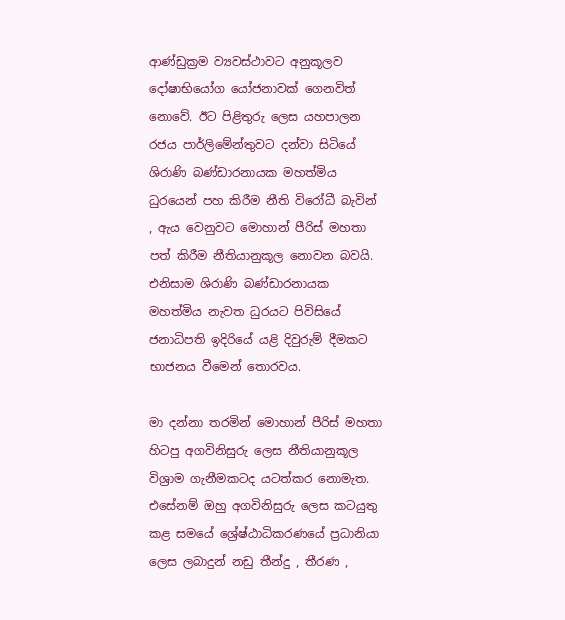ආණ්ඩුක්‍රම ව්‍යවස්ථාවට අනුකූලව දෝෂාභියෝග යෝජනාවක් ගෙනවිත් නොවේ. ඊට පිළිතුරු ලෙස යහපාලන රජය පාර්ලිමේන්තුවට දන්වා සිටියේ ශිරාණි බණ්ඩාරනායක මහත්මිය ධුරයෙන් පහ කිරීම නීති විරෝධී බැවින් , ඇය වෙනුවට මොහාන් පීරිස් මහතා පත් කිරීම නීතියානුකූල නොවන බවයි. එනිසාම ශිරාණි බණ්ඩාරනායක මහත්මිය නැවත ධුරයට පිවිසියේ ජනාධිපති ඉදිරියේ යළි දිවුරුම් දීමකට භාජනය වීමෙන් තොරවය.

මා දන්නා තරමින් මොහාන් පීරිස් මහතා හිටපු අගවිනිසුරු ලෙස නීතියානුකූල විශ්‍රාම ගැනීමකටද යටත්කර නොමැත. එසේනම් ඔහු අගවිනිසුරු ලෙස කටයුතු කළ සමයේ ශ්‍රේෂ්ඨාධිකරණයේ ප්‍රධානියා ලෙස ලබාදුන් නඩු තීන්දු , තීරණ ,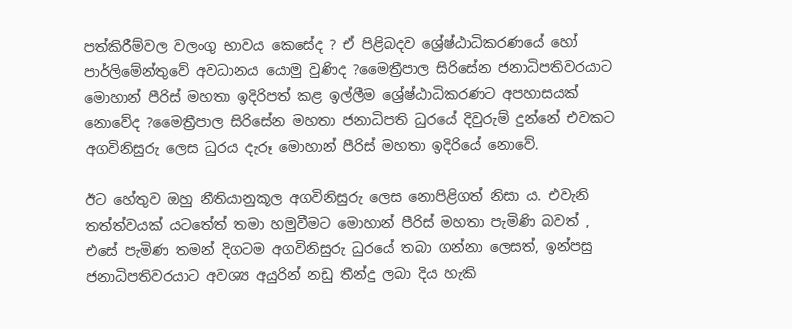පත්කිරීම්වල වලංගු භාවය කෙසේද ? ඒ පිළිබදව ශ්‍රේෂ්ඨාධිකරණයේ හෝ පාර්ලිමේන්තුවේ අවධානය යොමු වුණිද ?මෛත්‍රීපාල සිරිසේන ජනාධිපතිවරයාට මොහාන් පීරිස් මහතා ඉදිරිපත් කළ ඉල්ලීම ශ්‍රේෂ්ඨාධිකරණට අපහාසයක් නොවේද ?මෛත්‍රීපාල සිරිසේන මහතා ජනාධිපති ධුරයේ දිවුරුම් දුන්නේ එවකට අගවිනිසුරු ලෙස ධුරය දැරූ මොහාන් පීරිස් මහතා ඉදිරියේ නොවේ.

ඊට හේතුව ඔහු නීතියානුකූල අගවිනිසුරු ලෙස නොපිළිගත් නිසා ය. එවැනි තත්ත්වයක් යටතේත් තමා හමුවීමට මොහාන් පීරිස් මහතා පැමිණි බවත් , එසේ පැමිණ තමන් දිගටම අගවිනිසුරු ධුරයේ තබා ගන්නා ලෙසත්, ඉන්පසු ජනාධිපතිවරයාට අවශ්‍ය අයුරින් නඩු තීන්දු ලබා දිය හැකි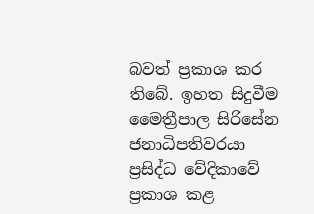බවත් ප්‍රකාශ කර තිබේ. ඉහත සිදුවීම මෛත්‍රීපාල සිරිසේන ජනාධිපතිවරයා ප්‍රසිද්ධ වේදිකාවේ ප්‍රකාශ කළ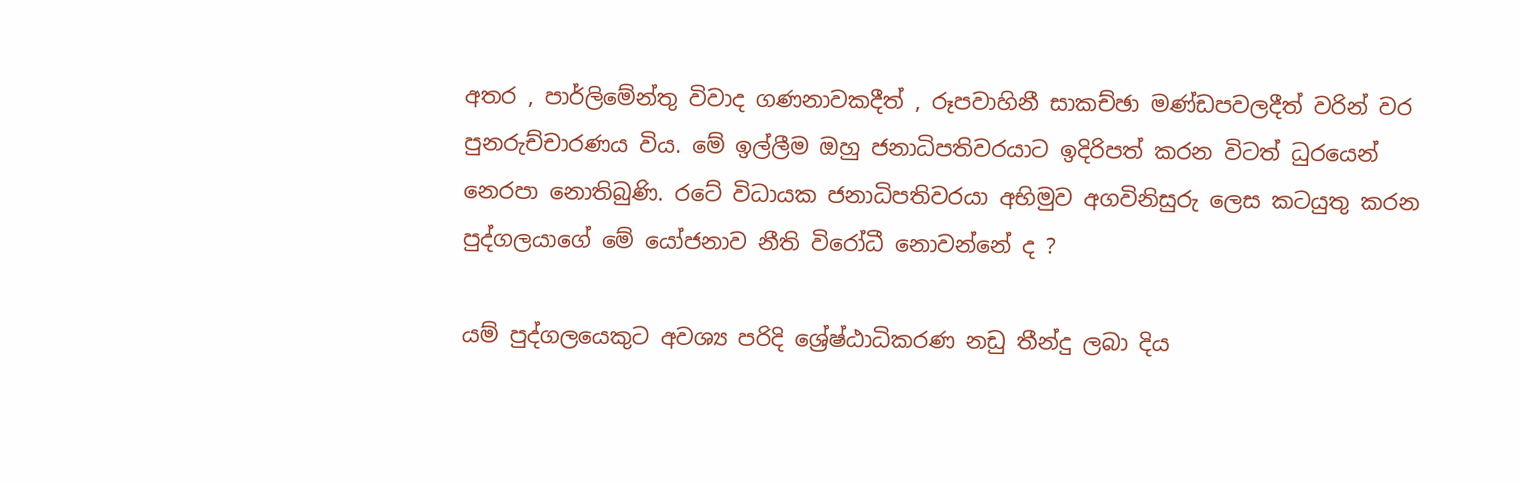අතර , පාර්ලිමේන්තු විවාද ගණනාවකදීත් , රූපවාහිනී සාකච්ඡා මණ්ඩපවලදීත් වරින් වර පුනරුච්චාරණය විය. මේ ඉල්ලීම ඔහු ජනාධිපතිවරයාට ඉදිරිපත් කරන විටත් ධුරයෙන් නෙරපා නොතිබුණි. රටේ විධායක ජනාධිපතිවරයා අභිමුව අගවිනිසුරු ලෙස කටයුතු කරන පුද්ගලයාගේ මේ යෝජනාව නීති විරෝධී නොවන්නේ ද ?

යම් පුද්ගලයෙකුට අවශ්‍ය පරිදි ශ්‍රේෂ්ඨාධිකරණ නඩු තීන්දු ලබා දිය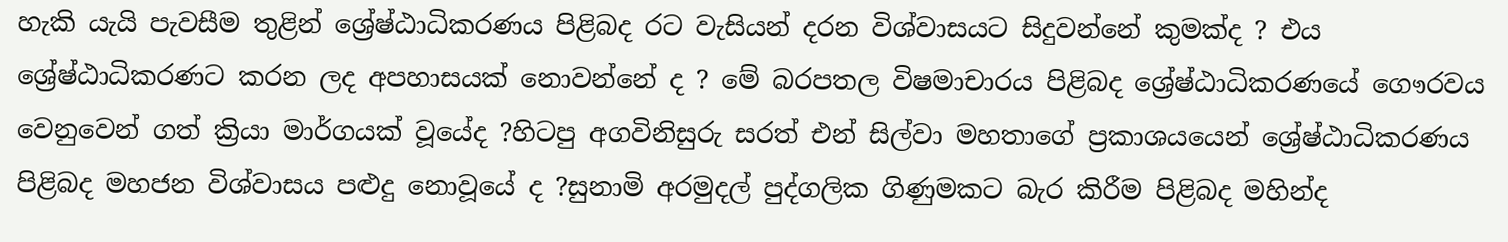හැකි යැයි පැවසීම තුළින් ශ්‍රේෂ්ඨාධිකරණය පිළිබද රට වැසියන් දරන විශ්වාසයට සිදුවන්නේ කුමක්ද ? එය ශ්‍රේෂ්ඨාධිකරණට කරන ලද අපහාසයක් නොවන්නේ ද ? මේ බරපතල විෂමාචාරය පිළිබද ශ්‍රේෂ්ඨාධිකරණයේ ගෞරවය වෙනුවෙන් ගත් ක්‍රියා මාර්ගයක් වූයේද ?හිටපු අගවිනිසුරු සරත් එන් සිල්වා මහතාගේ ප්‍රකාශයයෙන් ශ්‍රේෂ්ඨාධිකරණය පිළිබද මහජන විශ්වාසය පළුදු නොවූයේ ද ?සුනාමි අරමුදල් පුද්ගලික ගිණුමකට බැර කිරීම පිළිබද මහින්ද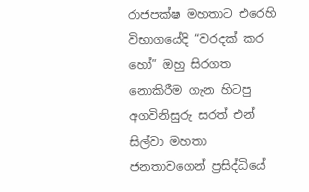රාජපක්ෂ මහතාට එරෙහි විභාගයේදි “වරදක් කර හෝ” ඔහු සිරගත නොකිරීම ගැන හිටපු අගවිනිසුරු සරත් එන් සිල්වා මහතා ජනතාවගෙන් ප්‍රසිද්ධියේ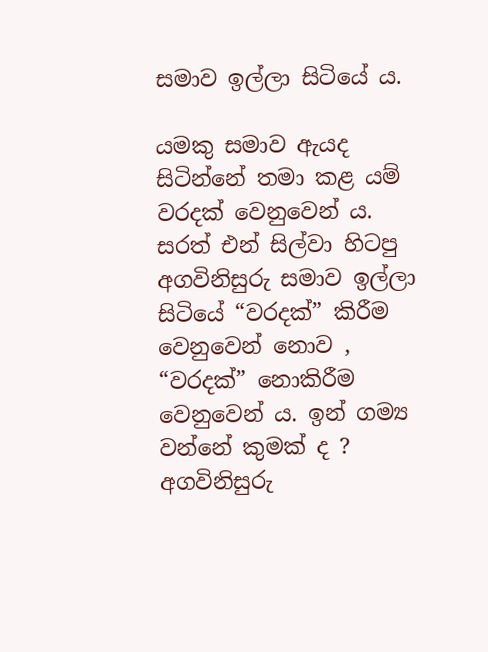සමාව ඉල්ලා සිටියේ ය.

යමකු සමාව ඇයද සිටින්නේ තමා කළ යම් වරදක් වෙනුවෙන් ය. සරත් එන් සිල්වා හිටපු අගවිනිසුරු සමාව ඉල්ලා සිටියේ “වරදක්” කිරීම වෙනුවෙන් නොව , “වරදක්” නොකිරීම වෙනුවෙන් ය. ඉන් ගම්‍ය වන්නේ කුමක් ද ? අගවිනිසුරු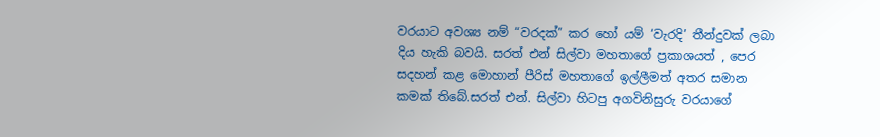වරයාට අවශ්‍ය නම් “වරදක්” කර හෝ යම් ‘වැරදි’ තීන්දුවක් ලබා දිය හැකි බවයි. සරත් එන් සිල්වා මහතාගේ ප්‍රකාශයත් , පෙර සදහන් කළ මොහාන් පීරිස් මහතාගේ ඉල්ලීමත් අතර සමාන කමක් තිබේ.සරත් එන්. සිල්වා හිටපු අගවිනිසුරු වරයාගේ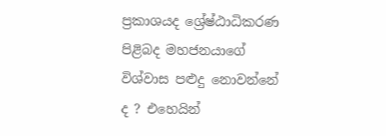ප්‍රකාශයද ශ්‍රේෂ්ඨාධිකරණ පිළිබද මහජනයාගේ විශ්වාස පළුදු නොවන්නේ ද ? එහෙයින්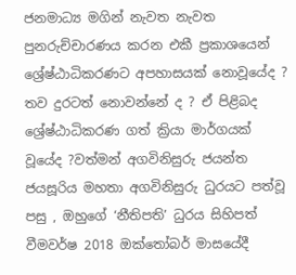ජනමාධ්‍ය මගින් නැවත නැවත පුනරුච්චාරණය කරන එකී ප්‍රකාශයෙන් ශ්‍රේෂ්ඨාධිකරණට අපහාසයක් නොවූයේද ? තව දුරටත් නොවන්නේ ද ? ඒ පිළිබද ශ්‍රේෂ්ඨාධිකරණ ගත් ක්‍රියා මාර්ගයක් වූයේද ?වත්මන් අගවිනිසුරු ජයන්ත ජයසූරිය මහතා අගවිනිසුරු ධුරයට පත්වූ පසු , ඔහුගේ ‘නීතිපති’ ධුරය සිහිපත් වීමවර්ෂ 2018 ඔක්තෝබර් මාසයේදී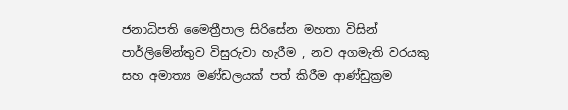ජනාධිපති මෛත්‍රීපාල සිරිසේන මහතා විසින් පාර්ලිමේන්තුව විසුරුවා හැරීම , නව අගමැති වරයකු සහ අමාත්‍ය මණ්ඩලයක් පත් කිරීම ආණ්ඩුක්‍රම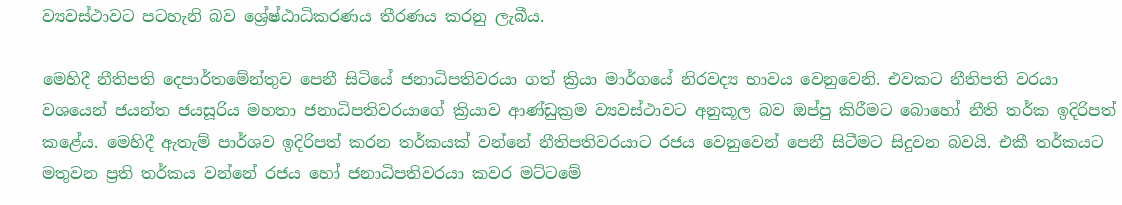ව්‍යවස්ථාවට පටහැනි බව ශ්‍රේෂ්ඨාධිකරණය තීරණය කරනු ලැබීය.

මෙහිදී නීතිපති දෙපාර්තමේන්තුව පෙනී සිටියේ ජනාධිපතිවරයා ගත් ක්‍රියා මාර්ගයේ නිරවද්‍ය භාවය වෙනුවෙනි. එවකට නීතිපති වරයා වශයෙන් ජයන්ත ජයසූරිය මහතා ජනාධිපතිවරයාගේ ක්‍රියාව ආණ්ඩුක්‍රම ව්‍යවස්ථාවට අනුකූල බව ඔප්පු කිරීමට බොහෝ නීති තර්ක ඉදිරිපත් කළේය. මෙහිදී ඇතැම් පාර්ශව ඉදිරිපත් කරන තර්කයක් වන්නේ නීතිපතිවරයාට රජය වෙනුවෙන් පෙනී සිටීමට සිදුවන බවයි. එකී තර්කයට මතුවන ප්‍රති තර්කය වන්නේ රජය හෝ ජනාධිපතිවරයා කවර මට්ටමේ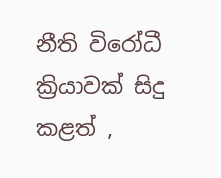නීති විරෝධී ක්‍රියාවක් සිදු කළත් ,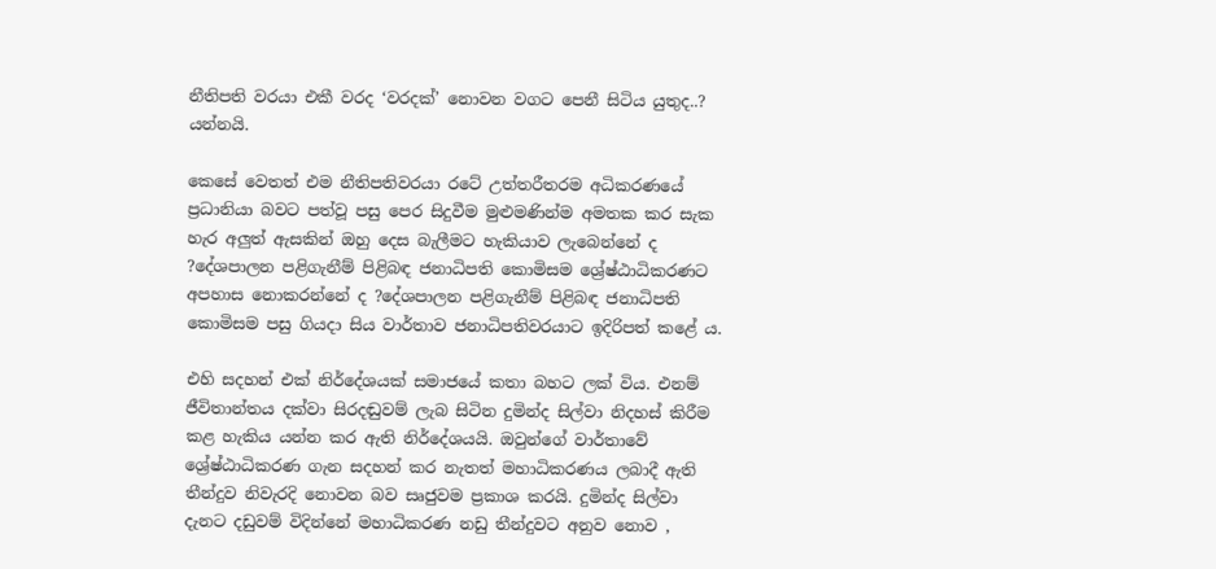නීතිපති වරයා එකී වරද ‘වරදක්’ නොවන වගට පෙනී සිටිය යුතුද..? යන්නයි.

කෙසේ වෙතත් එම නීතිපතිවරයා රටේ උත්තරීතරම අධිකරණයේ ප්‍රධානියා බවට පත්වූ පසු පෙර සිදුවීම මුළුමණින්ම අමතක කර සැක හැර අලුත් ඇසකින් ඔහු දෙස බැලීමට හැකියාව ලැබෙන්නේ ද ?දේශපාලන පළිගැනීම් පිළිබඳ ජනාධිපති කොමිසම ශ්‍රේෂ්ඨාධිකරණට අපහාස නොකරන්නේ ද ?දේශපාලන පළිගැනීම් පිළිබඳ ජනාධිපති කොමිසම පසු ගියදා සිය වාර්තාව ජනාධිපතිවරයාට ඉදිරිපත් කළේ ය.

එහි සදහන් එක් නිර්දේශයක් සමාජයේ කතා බහට ලක් විය. එනම් ජීවිතාන්තය දක්වා සිරදඬුවම් ලැබ සිටින දුමින්ද සිල්වා නිදහස් කිරීම කළ හැකිය යන්න කර ඇති නිර්දේශයයි. ඔවුන්ගේ වාර්තාවේ ශ්‍රේෂ්ඨාධිකරණ ගැන සදහන් කර නැතත් මහාධිකරණය ලබාදී ඇති තීන්දුව නිවැරදි නොවන බව සෘජුවම ප්‍රකාශ කරයි. දුමින්ද සිල්වා දැනට දඩුවම් විදින්නේ මහාධිකරණ නඩු තීන්දුවට අනුව නොව ,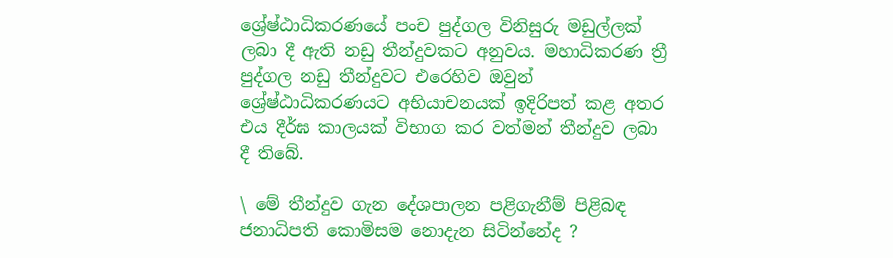ශ්‍රේෂ්ඨාධිකරණයේ පංච පුද්ගල විනිසුරු මඩුල්ලක් ලබා දී ඇති නඩු තීන්දුවකට අනුවය. මහාධිකරණ ත්‍රී පුද්ගල නඩු තීන්දුවට එරෙහිව ඔවුන් ශ්‍රේෂ්ඨාධිකරණයට අභියාචනයක් ඉදිරිපත් කළ අතර එය දීර්ඝ කාලයක් විභාග කර වත්මන් තීන්දුව ලබා දී තිබේ.

\ මේ තීන්දුව ගැන දේශපාලන පළිගැනීම් පිළිබඳ ජනාධිපති කොමිසම නොදැන සිටින්නේද ?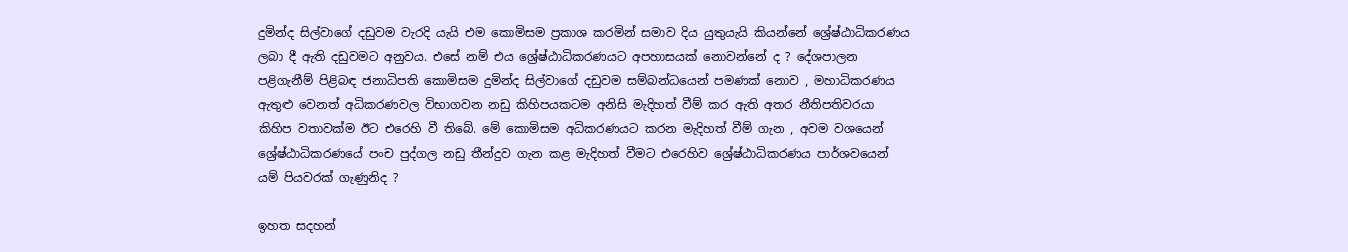දුමින්ද සිල්වාගේ දඩුවම වැරදි යැයි එම කොමිසම ප්‍රකාශ කරමින් සමාව දිය යුතුයැයි කියන්නේ ශ්‍රේෂ්ඨාධිකරණය ලබා දී ඇති දඩුවමට අනුවය. එසේ නම් එය ශ්‍රේෂ්ඨාධිකරණයට අපහාසයක් නොවන්නේ ද ? දේශපාලන පළිගැනීම් පිළිබඳ ජනාධිපති කොමිසම දුමින්ද සිල්වාගේ දඩුවම සම්බන්ධයෙන් පමණක් නොව , මහාධිකරණය ඇතුළු වෙනත් අධිකරණවල විභාගවන නඩු කිහිපයකටම අනිසි මැදිහත් වීම් කර ඇති අතර නීතිපතිවරයා කිහිප වතාවක්ම ඊට එරෙහි වී තිබේ. මේ කොමිසම අධිකරණයට කරන මැදිහත් වීම් ගැන , අවම වශයෙන් ශ්‍රේෂ්ඨාධිකරණයේ පංච පුද්ගල නඩු තීන්දුව ගැන කළ මැදිහත් වීමට එරෙහිව ශ්‍රේෂ්ඨාධිකරණය පාර්ශවයෙන් යම් පියවරක් ගැණුනිද ?

ඉහත සදහන්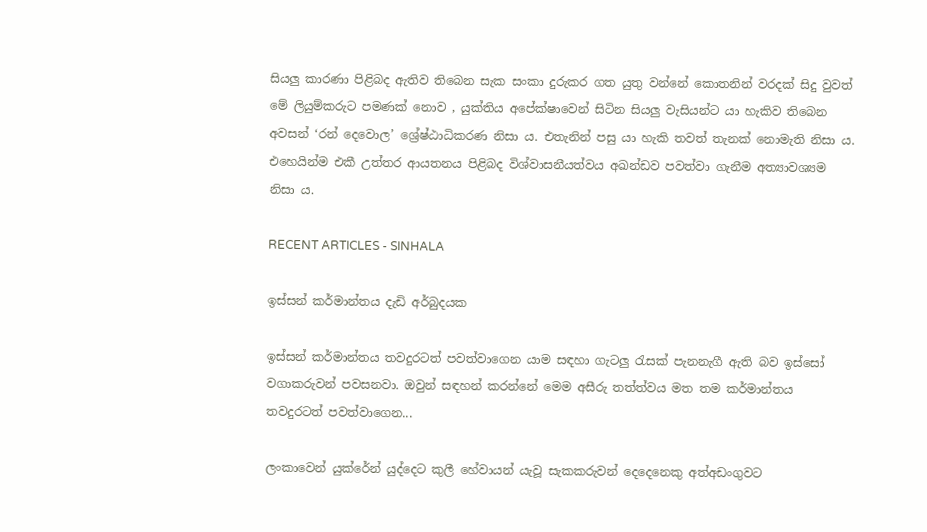සියලු කාරණා පිළිබද ඇතිව තිබෙන සැක සංකා දුරුකර ගත යුතු වන්නේ කොතනින් වරදක් සිදු වුවත් මේ ලියුම්කරුට පමණක් නොව , යුක්තිය අපේක්ෂාවෙන් සිටින සියලු වැසියන්ට යා හැකිව තිබෙන අවසන් ‘රන් දෙවොල’ ශ්‍රේෂ්ඨාධිකරණ නිසා ය. එතැනින් පසු යා හැකි තවත් තැනක් නොමැති නිසා ය. එහෙයින්ම එකී උත්තර ආයතනය පිළිබද විශ්වාසනීයත්වය අඛන්ඩව පවත්වා ගැනීම අත්‍යාවශ්‍යම නිසා ය.

RECENT ARTICLES - SINHALA

ඉස්සන් කර්මාන්තය දැඩි අර්බුදයක

ඉස්සන් කර්මාන්තය තවදුරටත් පවත්වාගෙන යාම සඳහා ගැටලු රැසක් පැනනැගී ඇති බව ඉස්සෝ වගාකරුවන් පවසනවා. ඔවුන් සඳහන් කරන්නේ මෙම අසීරු තත්ත්වය මත තම කර්මාන්තය තවදුරටත් පවත්වාගෙන...

ලංකාවෙන් යුක්රේන් යුද්දෙට කුලී හේවායන් යැවූ සැකකරුවන් දෙදෙනෙකු අත්අඩංගුවට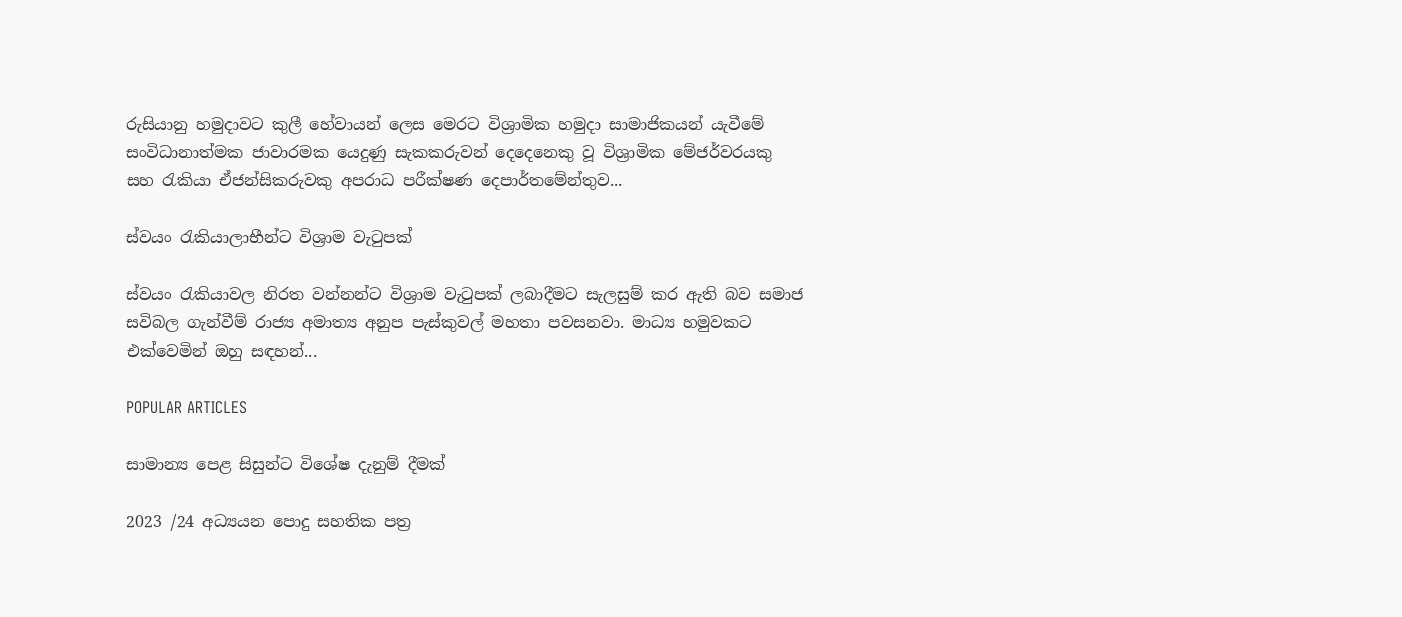රුසියානු හමුදාවට කුලී හේවායන් ලෙස මෙරට විශ්‍රාමික හමුදා සාමාජිකයන් යැවීමේ සංවිධානාත්මක ජාවාරමක යෙදුණු සැකකරුවන් දෙදෙනෙකු වූ විශ්‍රාමික මේජර්වරයකු සහ රැකියා ඒජන්සිකරුවකු අපරාධ පරීක්ෂණ දෙපාර්තමේන්තුව...

ස්වයං රැකියාලාභීන්ට විශ්‍රාම වැටුපක්

ස්වයං රැකියාවල නිරත වන්නන්ට විශ්‍රාම වැටුපක් ලබාදීමට සැලසුම් කර ඇති බව සමාජ සවිබල ගැන්වීම් රාජ්‍ය අමාත්‍ය අනුප පැස්කුවල් මහතා පවසනවා. මාධ්‍ය හමුවකට එක්වෙමින් ඔහු සඳහන්...

POPULAR ARTICLES

සාමාන්‍ය පෙළ සිසුන්ට විශේෂ දැනුම් දීමක්

2023 /24 අධ්‍යයන පොදු සහතික පත්‍ර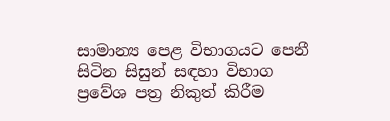සාමාන්‍ය පෙළ විභාගයට පෙනී සිටින සිසුන් සඳහා විභාග ප්‍රවේශ පත්‍ර නිකුත් කිරීම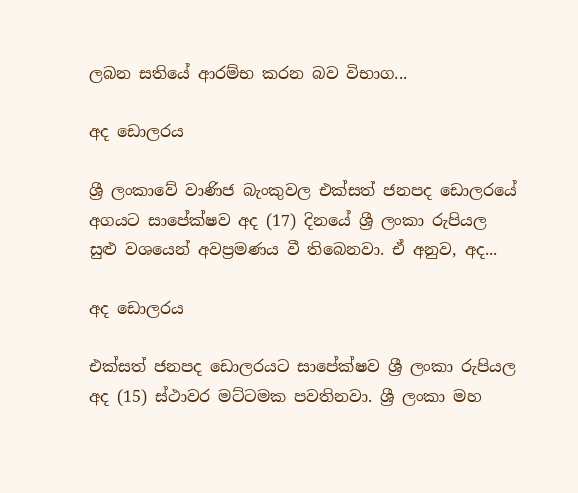ලබන සතියේ ආරම්භ කරන බව විභාග...

අද ඩොලරය

ශ්‍රී ලංකාවේ වාණිජ බැංකුවල එක්සත් ජනපද ඩොලරයේ අගයට සාපේක්ෂව අද (17) දිනයේ ශ්‍රී ලංකා රුපියල සුළු වශයෙන් අවප්‍රමණය වී තිබෙනවා. ඒ අනුව, අද...

අද ඩොලරය

එක්සත් ජනපද ඩොලරයට සාපේක්ෂව ශ්‍රී ලංකා රුපියල අද (15) ස්ථාවර මට්ටමක පවතිනවා. ශ්‍රී ලංකා මහ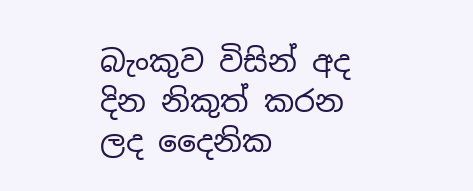බැංකුව විසින් අද දින නිකුත් කරන ලද දෛනික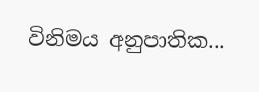විනිමය අනුපාතික...